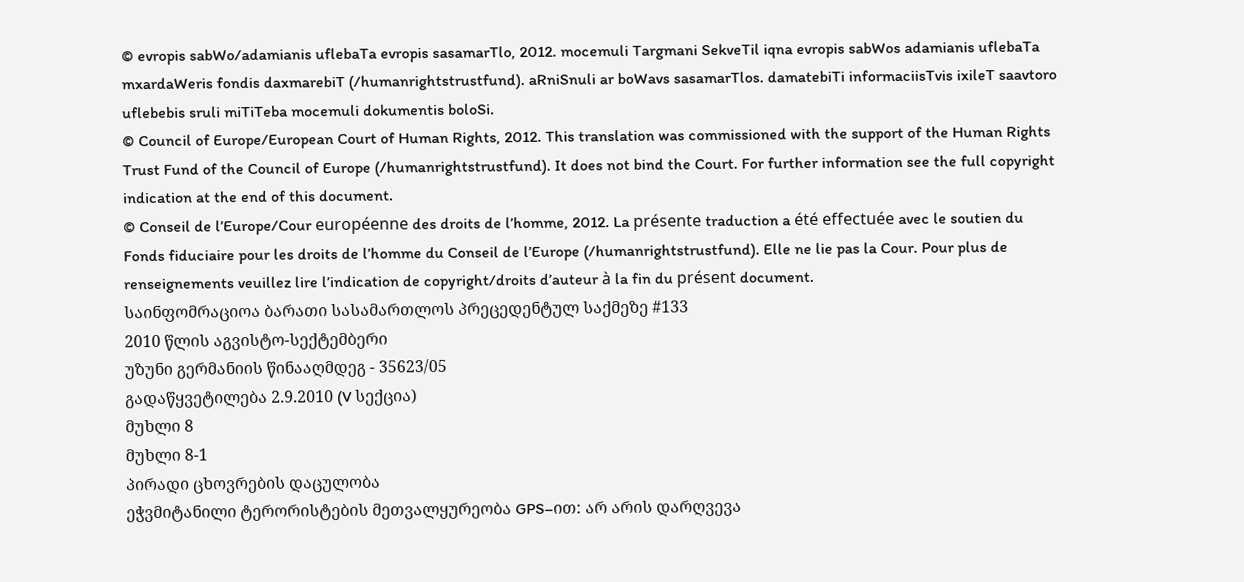© evropis sabWo/adamianis uflebaTa evropis sasamarTlo, 2012. mocemuli Targmani SekveTil iqna evropis sabWos adamianis uflebaTa mxardaWeris fondis daxmarebiT (/humanrightstrustfund). aRniSnuli ar boWavs sasamarTlos. damatebiTi informaciisTvis ixileT saavtoro uflebebis sruli miTiTeba mocemuli dokumentis boloSi.
© Council of Europe/European Court of Human Rights, 2012. This translation was commissioned with the support of the Human Rights Trust Fund of the Council of Europe (/humanrightstrustfund). It does not bind the Court. For further information see the full copyright indication at the end of this document.
© Conseil de l’Europe/Cour européenne des droits de l’homme, 2012. La présente traduction a été effectuée avec le soutien du Fonds fiduciaire pour les droits de l’homme du Conseil de l’Europe (/humanrightstrustfund). Elle ne lie pas la Cour. Pour plus de renseignements veuillez lire l’indication de copyright/droits d’auteur à la fin du présent document.
საინფომრაციოა ბარათი სასამართლოს პრეცედენტულ საქმეზე #133
2010 წლის აგვისტო-სექტემბერი
უზუნი გერმანიის წინააღმდეგ - 35623/05
გადაწყვეტილება 2.9.2010 (V სექცია)
მუხლი 8
მუხლი 8-1
პირადი ცხოვრების დაცულობა
ეჭვმიტანილი ტერორისტების მეთვალყურეობა GPS–ით: არ არის დარღვევა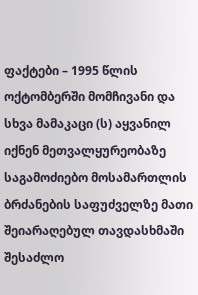ფაქტები – 1995 წლის ოქტომბერში მომჩივანი და სხვა მამაკაცი (ს) აყვანილ იქნენ მეთვალყურეობაზე საგამოძიებო მოსამართლის ბრძანების საფუძველზე მათი შეიარაღებულ თავდასხმაში შესაძლო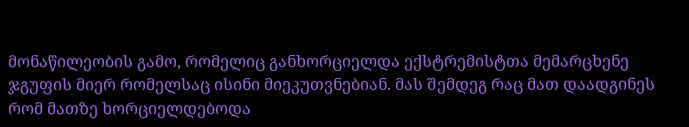მონაწილეობის გამო, რომელიც განხორციელდა ექსტრემისტთა მემარცხენე ჯგუფის მიერ რომელსაც ისინი მიეკუთვნებიან. მას შემდეგ რაც მათ დაადგინეს რომ მათზე ხორციელდებოდა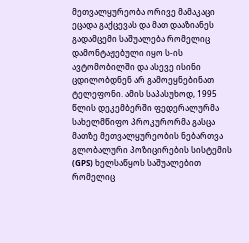მეთვალყურეობა ორივე მამაკაცი ეცადა გაქცევას და მათ დააზიანეს გადამცემი საშუალება რომელიც დამონტაჟებული იყო ს-ის ავტომობილში და ასევე ისინი ცდილობდნენ არ გამოეყნებინათ ტელეფონი. ამის საპასუხოდ, 1995 წლის დეკემბერში ფედერალურმა სახელმწიფო პროკურორმა გასცა მათზე მეთვალყურეობის ნებართვა გლობალური პოზიცირების სისტემის (GPS) ხელსაწყოს საშუალებით რომელიც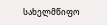სახელმწიფო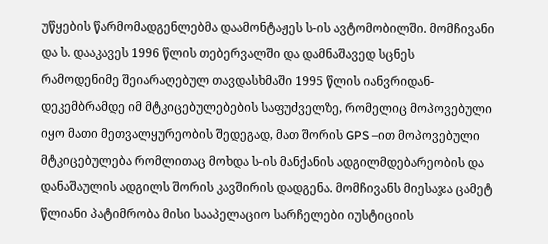უწყების წარმომადგენლებმა დაამონტაჟეს ს-ის ავტომობილში. მომჩივანი და ს. დააკავეს 1996 წლის თებერვალში და დამნაშავედ სცნეს რამოდენიმე შეიარაღებულ თავდასხმაში 1995 წლის იანვრიდან-დეკემბრამდე იმ მტკიცებულებების საფუძველზე, რომელიც მოპოვებული იყო მათი მეთვალყურეობის შედეგად, მათ შორის GPS –ით მოპოვებული მტკიცებულება რომლითაც მოხდა ს-ის მანქანის ადგილმდებარეობის და დანაშაულის ადგილს შორის კავშირის დადგენა. მომჩივანს მიესაჯა ცამეტ წლიანი პატიმრობა მისი სააპელაციო სარჩელები იუსტიციის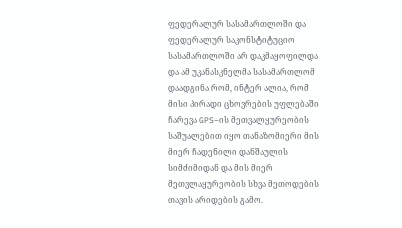ფედერალურ სასამართლოში და ფედერალურ საკონსტიტუციო სასამართლოში არ დაკმაყოფილდა და ამ უკანასკნელმა სასამართლომ დაადგინა რომ, ინტერ ალია, რომ მისი პირადი ცხოვრების უფლებაში ჩარევა GPS–ის მეთვალყურეობის საშუალებით იყო თანაზომიერი მის მიერ ჩადენილი დანშაულის სიმძიმიდან და მის მიერ მეთვლაყურეობის სხვა მეთოდების თავის არიდების გამო.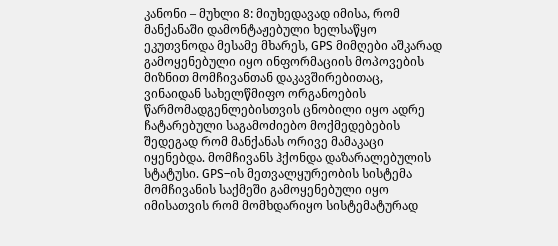კანონი – მუხლი 8: მიუხედავად იმისა, რომ მანქანაში დამონტაჟებული ხელსაწყო ეკუთვნოდა მესამე მხარეს, GPS მიმღები აშკარად გამოყენებული იყო ინფორმაციის მოპოვების მიზნით მომჩივანთან დაკავშირებითაც, ვინაიდან სახელწმიფო ორგანოების წარმომადგენლებისთვის ცნობილი იყო ადრე ჩატარებული საგამოძიებო მოქმედებების შედეგად რომ მანქანას ორივე მამაკაცი იყენებდა. მომჩივანს ჰქონდა დაზარალებულის სტატუსი. GPS–ის მეთვალყურეობის სისტემა მომჩივანის საქმეში გამოყენებული იყო იმისათვის რომ მომხდარიყო სისტემატურად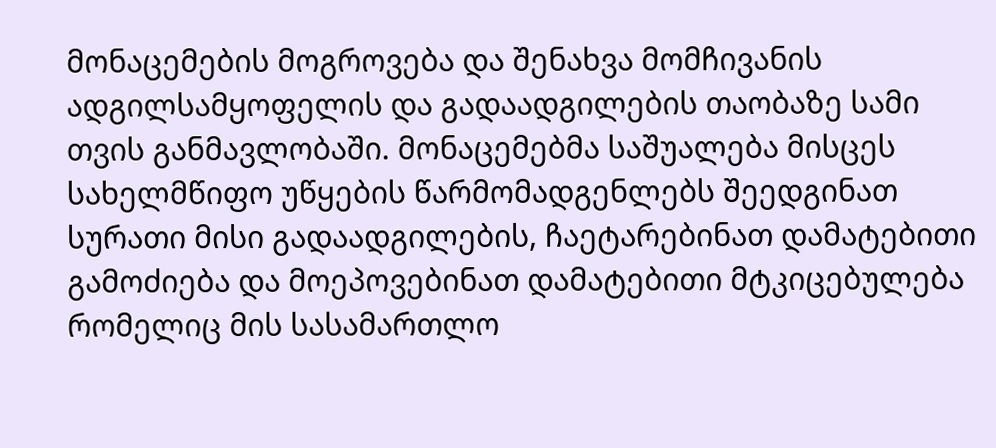მონაცემების მოგროვება და შენახვა მომჩივანის ადგილსამყოფელის და გადაადგილების თაობაზე სამი თვის განმავლობაში. მონაცემებმა საშუალება მისცეს სახელმწიფო უწყების წარმომადგენლებს შეედგინათ სურათი მისი გადაადგილების, ჩაეტარებინათ დამატებითი გამოძიება და მოეპოვებინათ დამატებითი მტკიცებულება რომელიც მის სასამართლო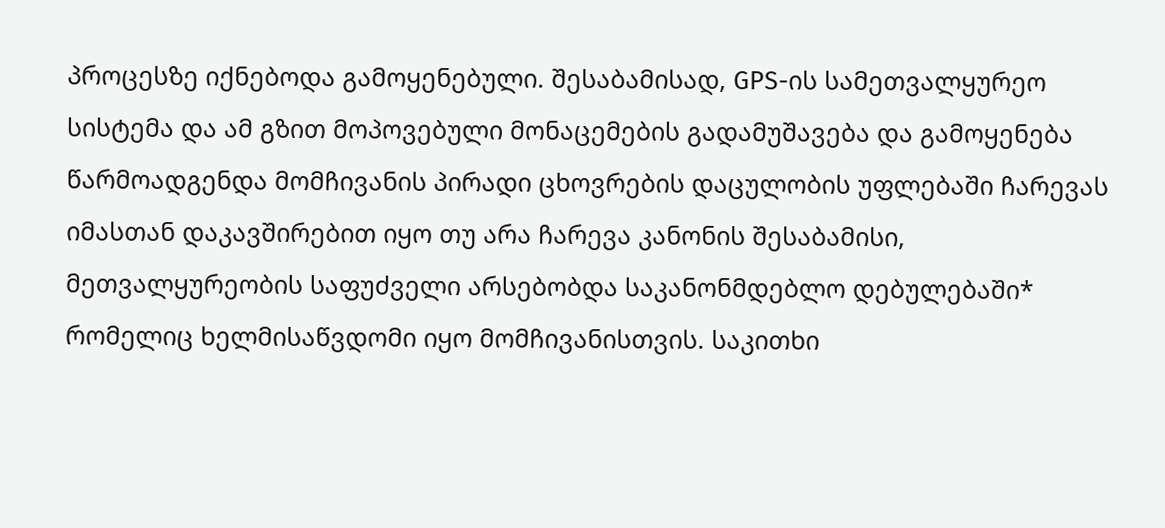პროცესზე იქნებოდა გამოყენებული. შესაბამისად, GPS-ის სამეთვალყურეო სისტემა და ამ გზით მოპოვებული მონაცემების გადამუშავება და გამოყენება წარმოადგენდა მომჩივანის პირადი ცხოვრების დაცულობის უფლებაში ჩარევას
იმასთან დაკავშირებით იყო თუ არა ჩარევა კანონის შესაბამისი, მეთვალყურეობის საფუძველი არსებობდა საკანონმდებლო დებულებაში* რომელიც ხელმისაწვდომი იყო მომჩივანისთვის. საკითხი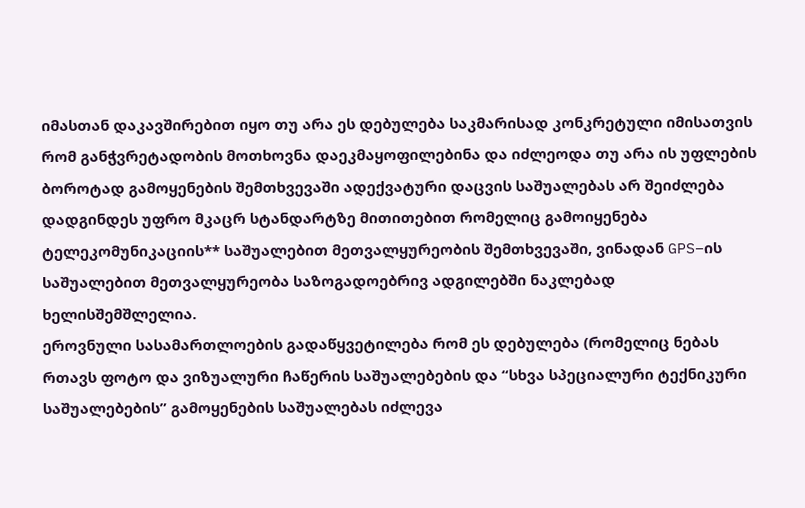იმასთან დაკავშირებით იყო თუ არა ეს დებულება საკმარისად კონკრეტული იმისათვის რომ განჭვრეტადობის მოთხოვნა დაეკმაყოფილებინა და იძლეოდა თუ არა ის უფლების ბოროტად გამოყენების შემთხვევაში ადექვატური დაცვის საშუალებას არ შეიძლება დადგინდეს უფრო მკაცრ სტანდარტზე მითითებით რომელიც გამოიყენება ტელეკომუნიკაციის** საშუალებით მეთვალყურეობის შემთხვევაში, ვინადან GPS–ის საშუალებით მეთვალყურეობა საზოგადოებრივ ადგილებში ნაკლებად ხელისშემშლელია.
ეროვნული სასამართლოების გადაწყვეტილება რომ ეს დებულება (რომელიც ნებას რთავს ფოტო და ვიზუალური ჩაწერის საშუალებების და “სხვა სპეციალური ტექნიკური საშუალებების” გამოყენების საშუალებას იძლევა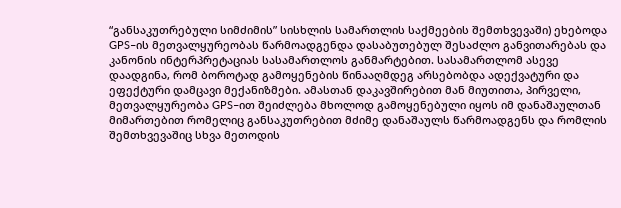“განსაკუთრებული სიმძიმის” სისხლის სამართლის საქმეების შემთხვევაში) ეხებოდა GPS–ის მეთვალყურეობას წარმოადგენდა დასაბუთებულ შესაძლო განვითარებას და კანონის ინტერპრეტაციას სასამართლოს განმარტებით. სასამართლომ ასევე დაადგინა, რომ ბოროტად გამოყენების წინააღმდეგ არსებობდა ადექვატური და ეფექტური დამცავი მექანიზმები. ამასთან დაკავშირებით მან მიუთითა, პირველი, მეთვალყურეობა GPS–ით შეიძლება მხოლოდ გამოყენებული იყოს იმ დანაშაულთან მიმართებით რომელიც განსაკუთრებით მძიმე დანაშაულს წარმოადგენს და რომლის შემთხვევაშიც სხვა მეთოდის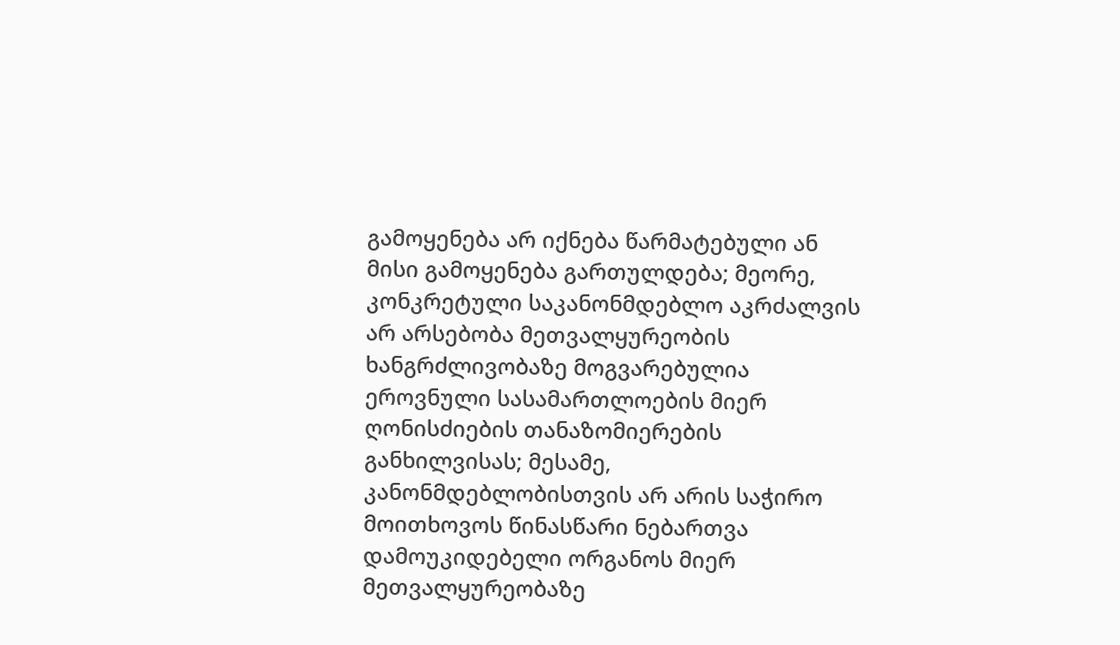გამოყენება არ იქნება წარმატებული ან მისი გამოყენება გართულდება; მეორე, კონკრეტული საკანონმდებლო აკრძალვის არ არსებობა მეთვალყურეობის ხანგრძლივობაზე მოგვარებულია ეროვნული სასამართლოების მიერ ღონისძიების თანაზომიერების განხილვისას; მესამე, კანონმდებლობისთვის არ არის საჭირო მოითხოვოს წინასწარი ნებართვა დამოუკიდებელი ორგანოს მიერ მეთვალყურეობაზე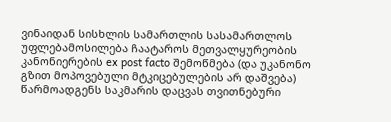ვინაიდან სისხლის სამართლის სასამართლოს უფლებამოსილება ჩაატაროს მეთვალყურეობის კანონიერების ex post facto შემოწმება (და უკანონო გზით მოპოვებული მტკიცებულების არ დაშვება) წარმოადგენს საკმარის დაცვას თვითნებური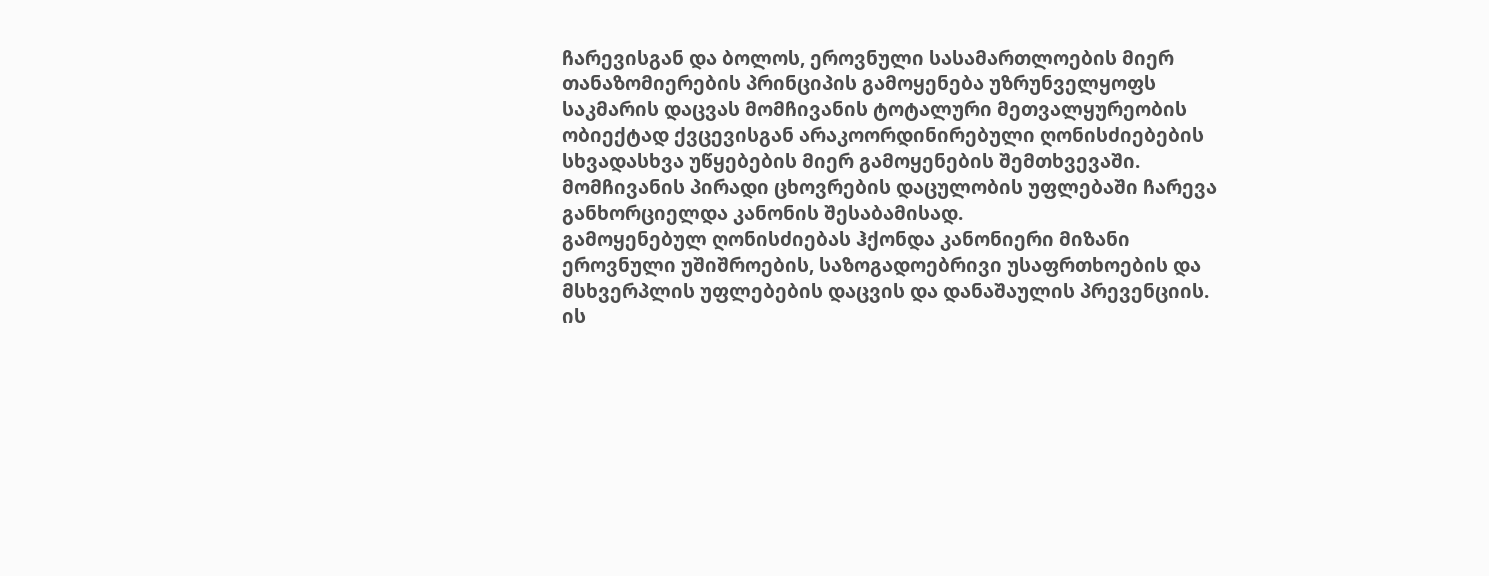ჩარევისგან და ბოლოს, ეროვნული სასამართლოების მიერ თანაზომიერების პრინციპის გამოყენება უზრუნველყოფს საკმარის დაცვას მომჩივანის ტოტალური მეთვალყურეობის ობიექტად ქვცევისგან არაკოორდინირებული ღონისძიებების სხვადასხვა უწყებების მიერ გამოყენების შემთხვევაში. მომჩივანის პირადი ცხოვრების დაცულობის უფლებაში ჩარევა განხორციელდა კანონის შესაბამისად.
გამოყენებულ ღონისძიებას ჰქონდა კანონიერი მიზანი ეროვნული უშიშროების, საზოგადოებრივი უსაფრთხოების და მსხვერპლის უფლებების დაცვის და დანაშაულის პრევენციის. ის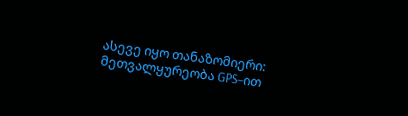ასევე იყო თანაზომიერი: მეთვალყურეობა GPS–ით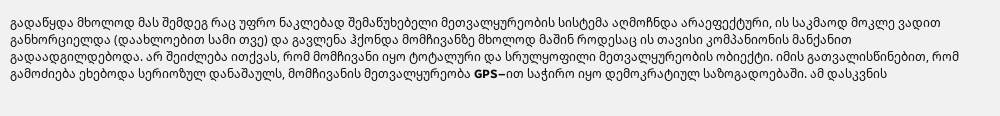გადაწყდა მხოლოდ მას შემდეგ რაც უფრო ნაკლებად შემაწუხებელი მეთვალყურეობის სისტემა აღმოჩნდა არაეფექტური, ის საკმაოდ მოკლე ვადით განხორციელდა (დაახლოებით სამი თვე) და გავლენა ჰქონდა მომჩივანზე მხოლოდ მაშინ როდესაც ის თავისი კომპანიონის მანქანით გადაადგილდებოდა. არ შეიძლება ითქვას, რომ მომჩივანი იყო ტოტალური და სრულყოფილი მეთვალყურეობის ობიექტი. იმის გათვალისწინებით, რომ გამოძიება ეხებოდა სერიოზულ დანაშაულს, მომჩივანის მეთვალყურეობა GPS–ით საჭირო იყო დემოკრატიულ საზოგადოებაში. ამ დასკვნის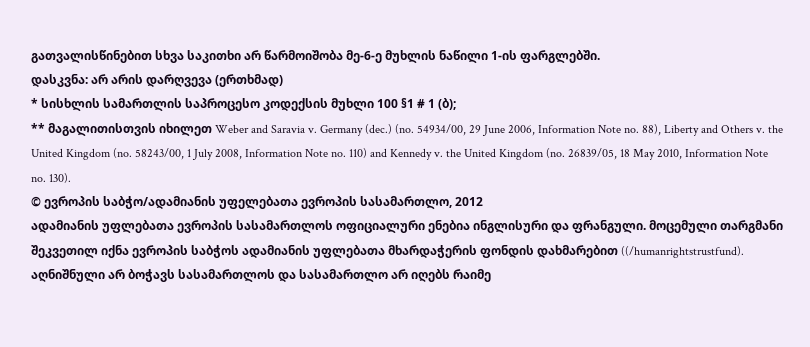გათვალისწინებით სხვა საკითხი არ წარმოიშობა მე-6-ე მუხლის ნაწილი 1-ის ფარგლებში.
დასკვნა: არ არის დარღვევა (ერთხმად)
* სისხლის სამართლის საპროცესო კოდექსის მუხლი 100 §1 # 1 (ბ);
** მაგალითისთვის იხილეთ Weber and Saravia v. Germany (dec.) (no. 54934/00, 29 June 2006, Information Note no. 88), Liberty and Others v. the United Kingdom (no. 58243/00, 1 July 2008, Information Note no. 110) and Kennedy v. the United Kingdom (no. 26839/05, 18 May 2010, Information Note no. 130).
© ევროპის საბჭო/ადამიანის უფელებათა ევროპის სასამართლო, 2012
ადამიანის უფლებათა ევროპის სასამართლოს ოფიციალური ენებია ინგლისური და ფრანგული. მოცემული თარგმანი შეკვეთილ იქნა ევროპის საბჭოს ადამიანის უფლებათა მხარდაჭერის ფონდის დახმარებით ((/humanrightstrustfund). აღნიშნული არ ბოჭავს სასამართლოს და სასამართლო არ იღებს რაიმე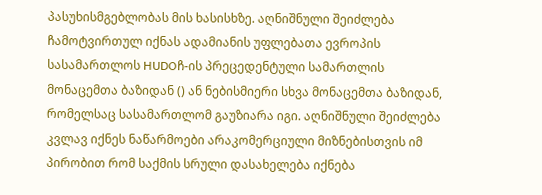პასუხისმგებლობას მის ხასისხზე. აღნიშნული შეიძლება ჩამოტვირთულ იქნას ადამიანის უფლებათა ევროპის სასამართლოს HUDOჩ-ის პრეცედენტული სამართლის მონაცემთა ბაზიდან () ან ნებისმიერი სხვა მონაცემთა ბაზიდან, რომელსაც სასამართლომ გაუზიარა იგი. აღნიშნული შეიძლება კვლავ იქნეს ნაწარმოები არაკომერციული მიზნებისთვის იმ პირობით რომ საქმის სრული დასახელება იქნება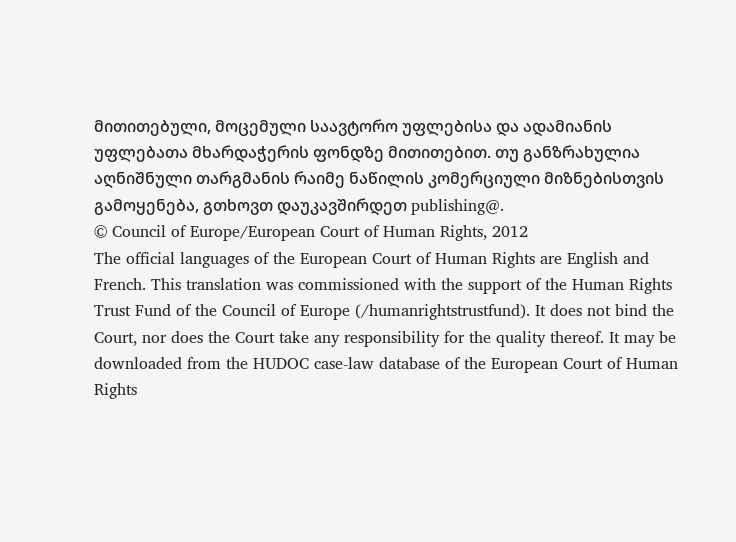მითითებული, მოცემული საავტორო უფლებისა და ადამიანის უფლებათა მხარდაჭერის ფონდზე მითითებით. თუ განზრახულია აღნიშნული თარგმანის რაიმე ნაწილის კომერციული მიზნებისთვის გამოყენება, გთხოვთ დაუკავშირდეთ publishing@.
© Council of Europe/European Court of Human Rights, 2012
The official languages of the European Court of Human Rights are English and French. This translation was commissioned with the support of the Human Rights Trust Fund of the Council of Europe (/humanrightstrustfund). It does not bind the Court, nor does the Court take any responsibility for the quality thereof. It may be downloaded from the HUDOC case-law database of the European Court of Human Rights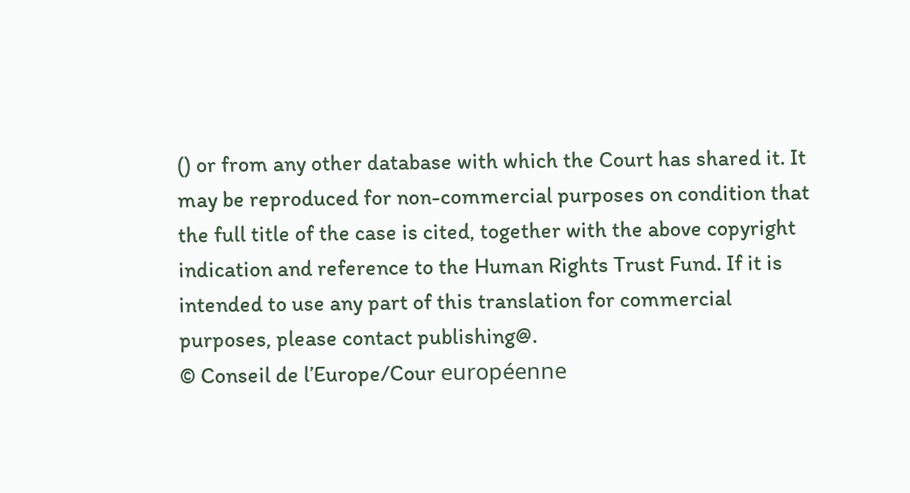() or from any other database with which the Court has shared it. It may be reproduced for non-commercial purposes on condition that the full title of the case is cited, together with the above copyright indication and reference to the Human Rights Trust Fund. If it is intended to use any part of this translation for commercial purposes, please contact publishing@.
© Conseil de l’Europe/Cour européenne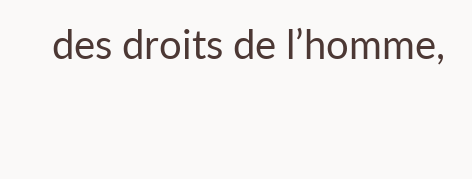des droits de l’homme,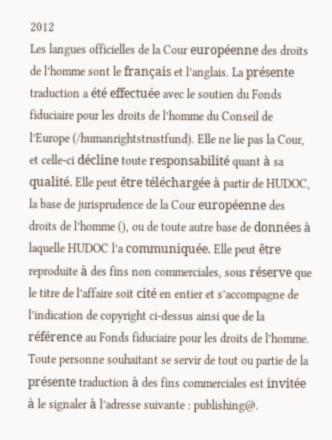2012
Les langues officielles de la Cour européenne des droits de l’homme sont le français et l’anglais. La présente traduction a été effectuée avec le soutien du Fonds fiduciaire pour les droits de l’homme du Conseil de l’Europe (/humanrightstrustfund). Elle ne lie pas la Cour, et celle-ci décline toute responsabilité quant à sa qualité. Elle peut être téléchargée à partir de HUDOC, la base de jurisprudence de la Cour européenne des droits de l’homme (), ou de toute autre base de données à laquelle HUDOC l’a communiquée. Elle peut être reproduite à des fins non commerciales, sous réserve que le titre de l’affaire soit cité en entier et s’accompagne de l’indication de copyright ci-dessus ainsi que de la référence au Fonds fiduciaire pour les droits de l’homme. Toute personne souhaitant se servir de tout ou partie de la présente traduction à des fins commerciales est invitée à le signaler à l’adresse suivante : publishing@.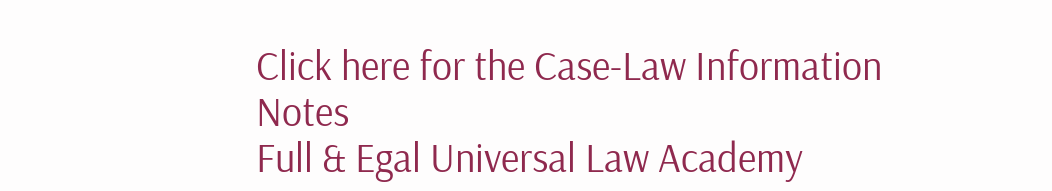Click here for the Case-Law Information Notes
Full & Egal Universal Law Academy